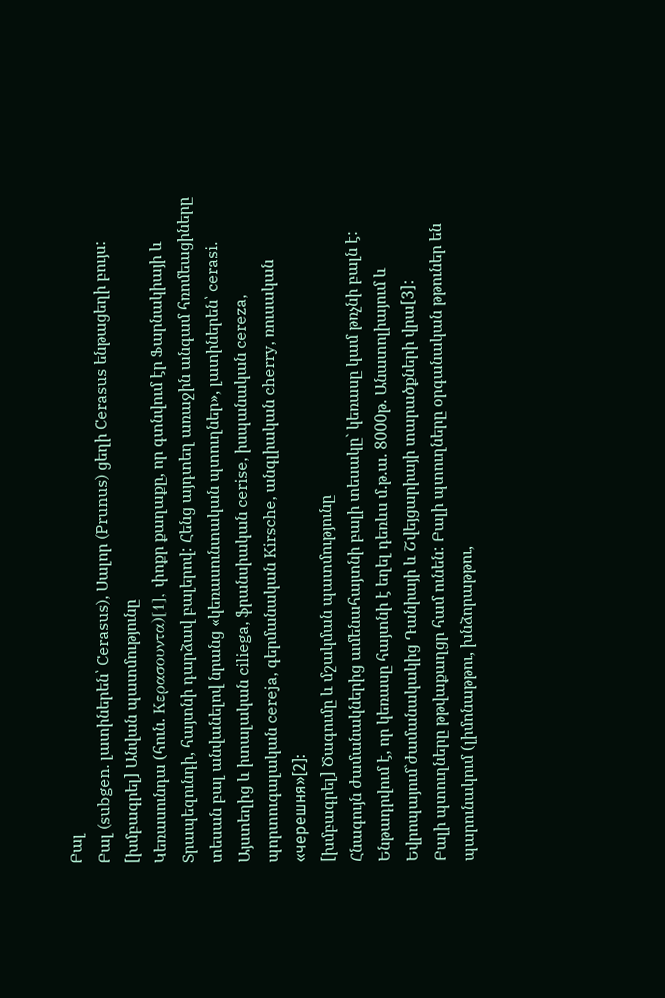Բալ
Բալ (subgen. լատիներեն՝ Cerasus), Սալոր (Prunus) ցեղի Cerasus ենթացեղի բույս:
[խմբագրել] Անվան պատմությունը
Կեռասունդա (հուն. Κερασουντα)[1], փոքր քաղաքը, որ գտնվում էր Ֆարնակիայի և Տրապեզունդի, հայտնի դարձավ բալերով: Հենց այդտեղ առաջին անգամ հռոմեացիները տեսան բալ անվանելով նրանց «կեռասունտական պտուղներ», լատիներեն՝ cerasi. Այստեղից և իտալական ciliega, ֆրանսիական cerise, իսպանական cereza, պորտուգալական cereja, գերմանական Kirsche, անգլիական cherry, ռուսական «черешня»[2]:
[խմբագրել] Ծագումը և մշակման պատմությունը
Հնագույն ժամանակներից ամենահայտնի բալի տեսակը` կեռասը կամ թռչնի բալն է: Ենթադրվում է, որ կեռասը հայտնի է եղել դեռևս մ.թ.ա. 8000թ. Անատոլիայում և Եվրոպայում`ժամանակակից Դանիայի և Շվեյցարիայի տարածքների վրա[3]:
Բալի պտուղները թթվաքաղցր համ ունեն: Բալի պտուղները օրգանական թթուներ են պարունակում (լիմոնաթթու, խնձորաթթու,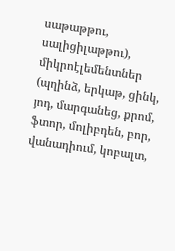սաթաթթու, սալիցիլաթթու), միկրոէլեմենտներ (պղինձ, երկաթ, ցինկ, յոդ, մարգանեց, քրոմ, ֆտոր, մոլիբդեն, բոր, վանադիում, կոբալտ,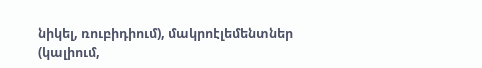նիկել, ռուբիդիում), մակրոէլեմենտներ (կալիում,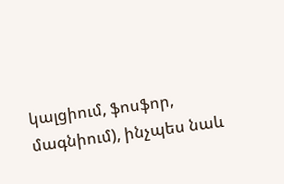կալցիում, ֆոսֆոր, մագնիում), ինչպես նաև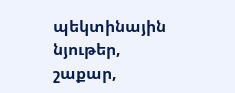պեկտինային նյութեր, շաքար,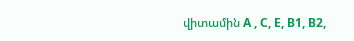վիտամին А , С, Е, В1, В2,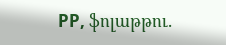РР, ֆոլաթթու.